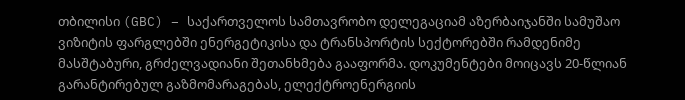თბილისი (GBC) – საქართველოს სამთავრობო დელეგაციამ აზერბაიჯანში სამუშაო ვიზიტის ფარგლებში ენერგეტიკისა და ტრანსპორტის სექტორებში რამდენიმე მასშტაბური, გრძელვადიანი შეთანხმება გააფორმა. დოკუმენტები მოიცავს 20-წლიან გარანტირებულ გაზმომარაგებას, ელექტროენერგიის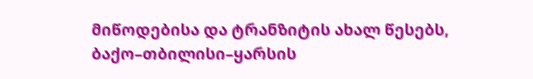მიწოდებისა და ტრანზიტის ახალ წესებს, ბაქო–თბილისი–ყარსის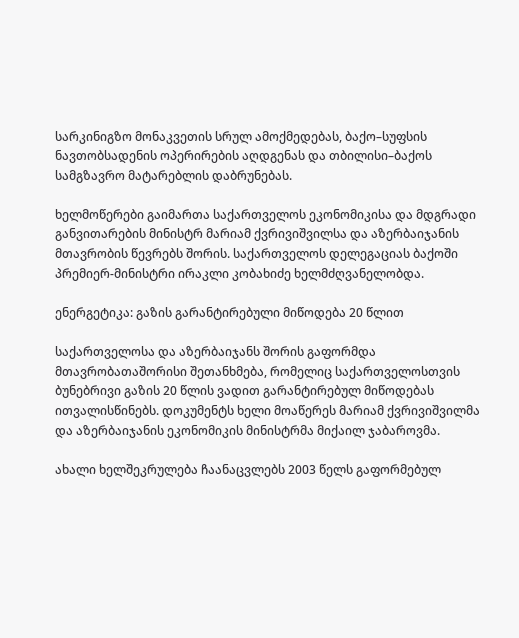სარკინიგზო მონაკვეთის სრულ ამოქმედებას, ბაქო–სუფსის ნავთობსადენის ოპერირების აღდგენას და თბილისი–ბაქოს სამგზავრო მატარებლის დაბრუნებას.

ხელმოწერები გაიმართა საქართველოს ეკონომიკისა და მდგრადი განვითარების მინისტრ მარიამ ქვრივიშვილსა და აზერბაიჯანის მთავრობის წევრებს შორის. საქართველოს დელეგაციას ბაქოში პრემიერ-მინისტრი ირაკლი კობახიძე ხელმძღვანელობდა.

ენერგეტიკა: გაზის გარანტირებული მიწოდება 20 წლით

საქართველოსა და აზერბაიჯანს შორის გაფორმდა მთავრობათაშორისი შეთანხმება, რომელიც საქართველოსთვის ბუნებრივი გაზის 20 წლის ვადით გარანტირებულ მიწოდებას ითვალისწინებს. დოკუმენტს ხელი მოაწერეს მარიამ ქვრივიშვილმა და აზერბაიჯანის ეკონომიკის მინისტრმა მიქაილ ჯაბაროვმა.

ახალი ხელშეკრულება ჩაანაცვლებს 2003 წელს გაფორმებულ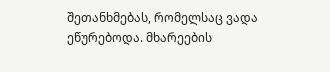შეთანხმებას, რომელსაც ვადა ეწურებოდა. მხარეების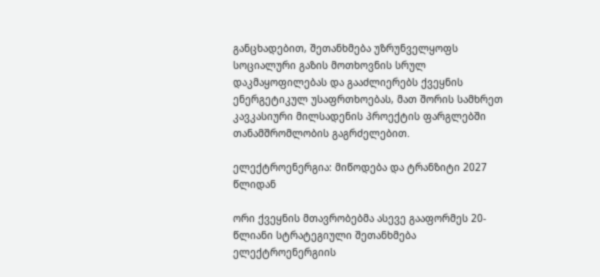განცხადებით, შეთანხმება უზრუნველყოფს სოციალური გაზის მოთხოვნის სრულ დაკმაყოფილებას და გააძლიერებს ქვეყნის ენერგეტიკულ უსაფრთხოებას, მათ შორის სამხრეთ კავკასიური მილსადენის პროექტის ფარგლებში თანამშრომლობის გაგრძელებით.

ელექტროენერგია: მიწოდება და ტრანზიტი 2027 წლიდან

ორი ქვეყნის მთავრობებმა ასევე გააფორმეს 20-წლიანი სტრატეგიული შეთანხმება ელექტროენერგიის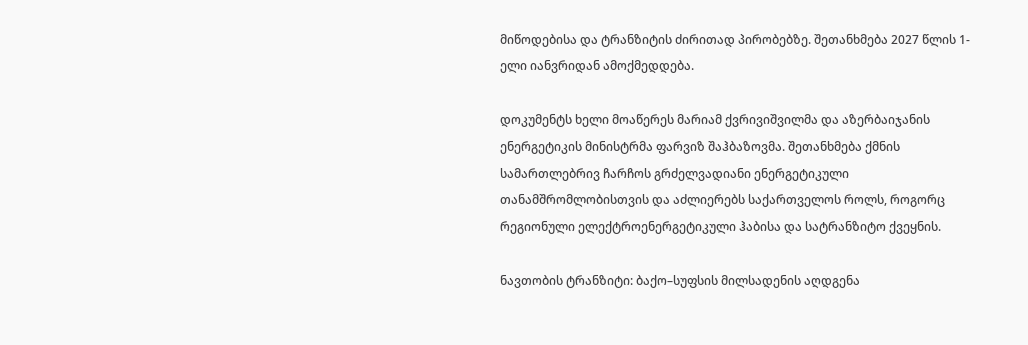მიწოდებისა და ტრანზიტის ძირითად პირობებზე. შეთანხმება 2027 წლის 1-ელი იანვრიდან ამოქმედდება.

დოკუმენტს ხელი მოაწერეს მარიამ ქვრივიშვილმა და აზერბაიჯანის ენერგეტიკის მინისტრმა ფარვიზ შაჰბაზოვმა. შეთანხმება ქმნის სამართლებრივ ჩარჩოს გრძელვადიანი ენერგეტიკული თანამშრომლობისთვის და აძლიერებს საქართველოს როლს, როგორც რეგიონული ელექტროენერგეტიკული ჰაბისა და სატრანზიტო ქვეყნის.

ნავთობის ტრანზიტი: ბაქო–სუფსის მილსადენის აღდგენა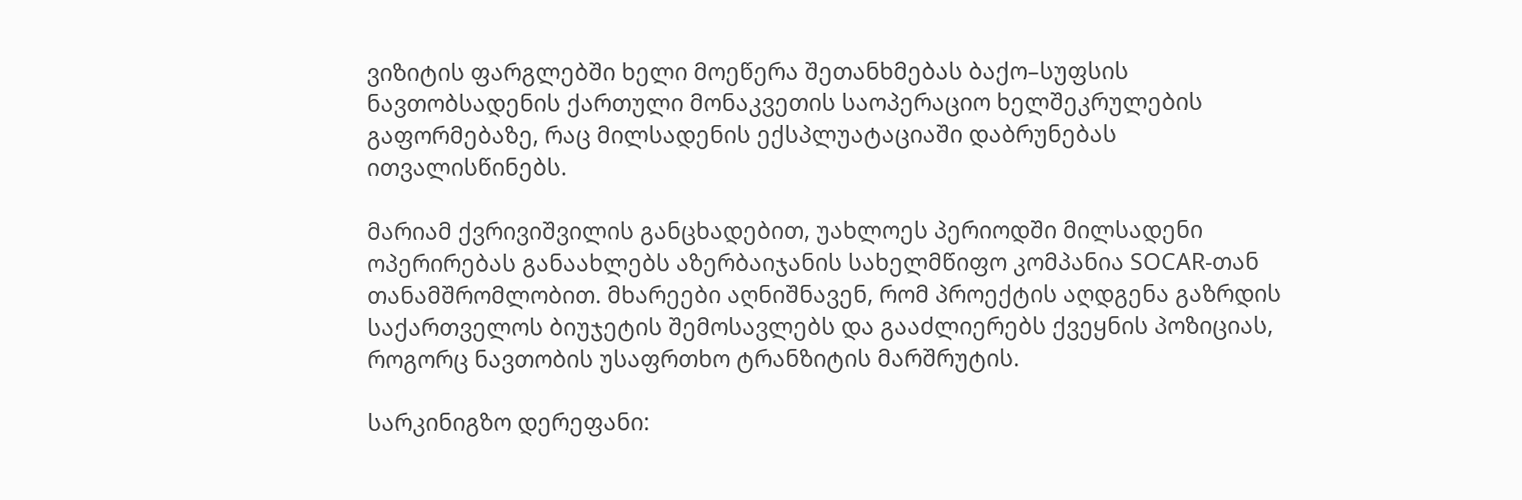ვიზიტის ფარგლებში ხელი მოეწერა შეთანხმებას ბაქო–სუფსის ნავთობსადენის ქართული მონაკვეთის საოპერაციო ხელშეკრულების გაფორმებაზე, რაც მილსადენის ექსპლუატაციაში დაბრუნებას ითვალისწინებს.

მარიამ ქვრივიშვილის განცხადებით, უახლოეს პერიოდში მილსადენი ოპერირებას განაახლებს აზერბაიჯანის სახელმწიფო კომპანია SOCAR-თან თანამშრომლობით. მხარეები აღნიშნავენ, რომ პროექტის აღდგენა გაზრდის საქართველოს ბიუჯეტის შემოსავლებს და გააძლიერებს ქვეყნის პოზიციას, როგორც ნავთობის უსაფრთხო ტრანზიტის მარშრუტის.

სარკინიგზო დერეფანი: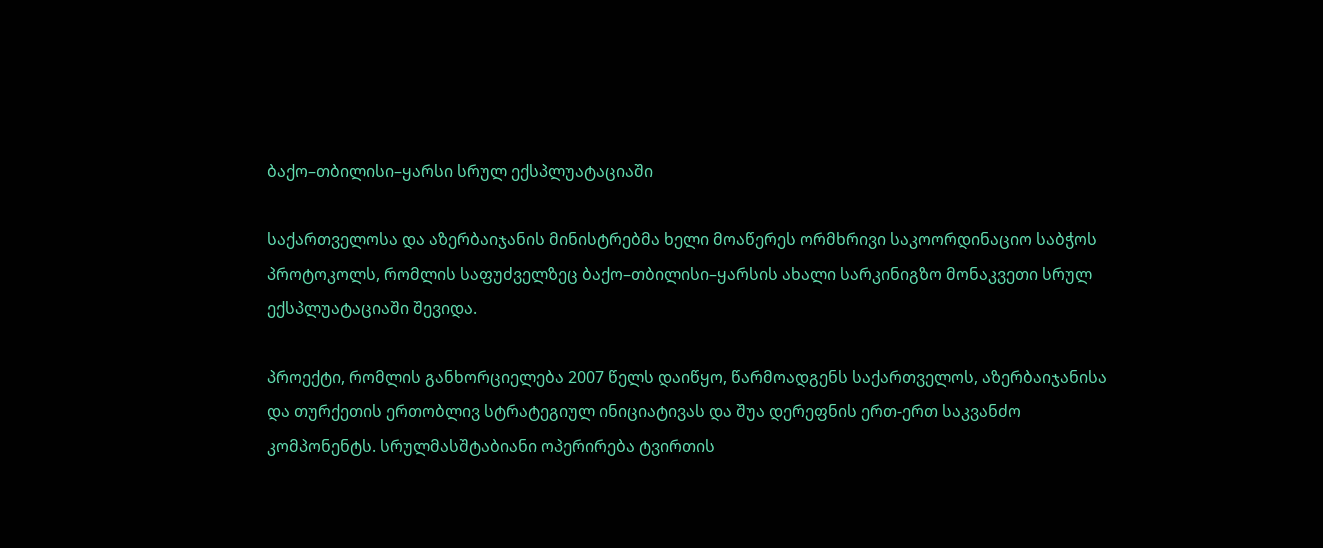ბაქო–თბილისი–ყარსი სრულ ექსპლუატაციაში

საქართველოსა და აზერბაიჯანის მინისტრებმა ხელი მოაწერეს ორმხრივი საკოორდინაციო საბჭოს პროტოკოლს, რომლის საფუძველზეც ბაქო–თბილისი–ყარსის ახალი სარკინიგზო მონაკვეთი სრულ ექსპლუატაციაში შევიდა.

პროექტი, რომლის განხორციელება 2007 წელს დაიწყო, წარმოადგენს საქართველოს, აზერბაიჯანისა და თურქეთის ერთობლივ სტრატეგიულ ინიციატივას და შუა დერეფნის ერთ-ერთ საკვანძო კომპონენტს. სრულმასშტაბიანი ოპერირება ტვირთის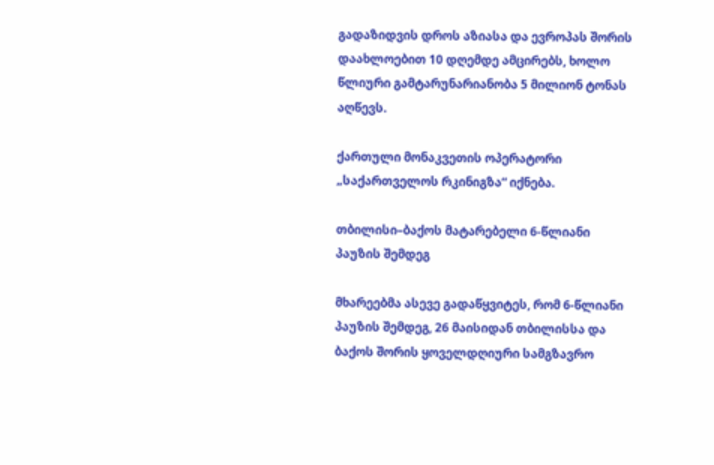გადაზიდვის დროს აზიასა და ევროპას შორის დაახლოებით 10 დღემდე ამცირებს, ხოლო წლიური გამტარუნარიანობა 5 მილიონ ტონას აღწევს.

ქართული მონაკვეთის ოპერატორი „საქართველოს რკინიგზა“ იქნება.

თბილისი–ბაქოს მატარებელი 6-წლიანი პაუზის შემდეგ

მხარეებმა ასევე გადაწყვიტეს, რომ 6-წლიანი პაუზის შემდეგ, 26 მაისიდან თბილისსა და ბაქოს შორის ყოველდღიური სამგზავრო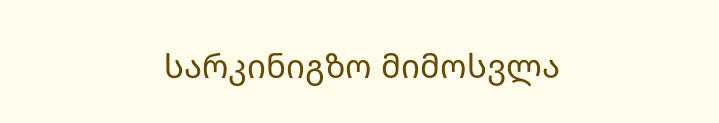სარკინიგზო მიმოსვლა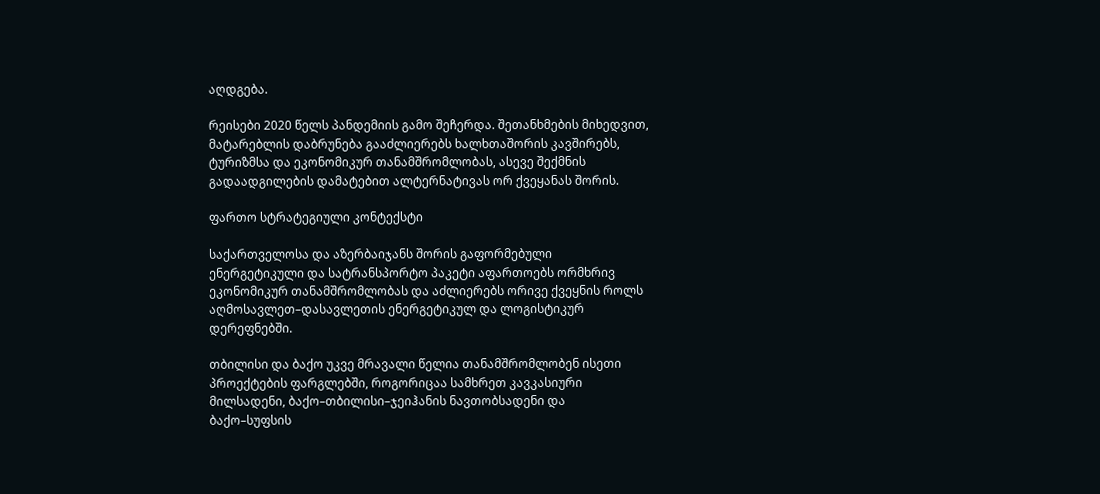აღდგება.

რეისები 2020 წელს პანდემიის გამო შეჩერდა. შეთანხმების მიხედვით, მატარებლის დაბრუნება გააძლიერებს ხალხთაშორის კავშირებს, ტურიზმსა და ეკონომიკურ თანამშრომლობას, ასევე შექმნის გადაადგილების დამატებით ალტერნატივას ორ ქვეყანას შორის.

ფართო სტრატეგიული კონტექსტი

საქართველოსა და აზერბაიჯანს შორის გაფორმებული ენერგეტიკული და სატრანსპორტო პაკეტი აფართოებს ორმხრივ ეკონომიკურ თანამშრომლობას და აძლიერებს ორივე ქვეყნის როლს აღმოსავლეთ–დასავლეთის ენერგეტიკულ და ლოგისტიკურ დერეფნებში.

თბილისი და ბაქო უკვე მრავალი წელია თანამშრომლობენ ისეთი პროექტების ფარგლებში, როგორიცაა სამხრეთ კავკასიური მილსადენი, ბაქო–თბილისი–ჯეიჰანის ნავთობსადენი და ბაქო–სუფსის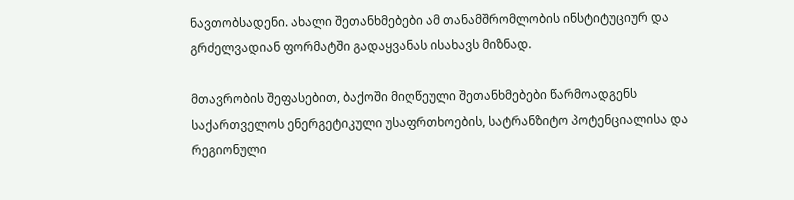ნავთობსადენი. ახალი შეთანხმებები ამ თანამშრომლობის ინსტიტუციურ და გრძელვადიან ფორმატში გადაყვანას ისახავს მიზნად.

მთავრობის შეფასებით, ბაქოში მიღწეული შეთანხმებები წარმოადგენს საქართველოს ენერგეტიკული უსაფრთხოების, სატრანზიტო პოტენციალისა და რეგიონული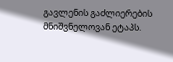გავლენის გაძლიერების მნიშვნელოვან ეტაპს.